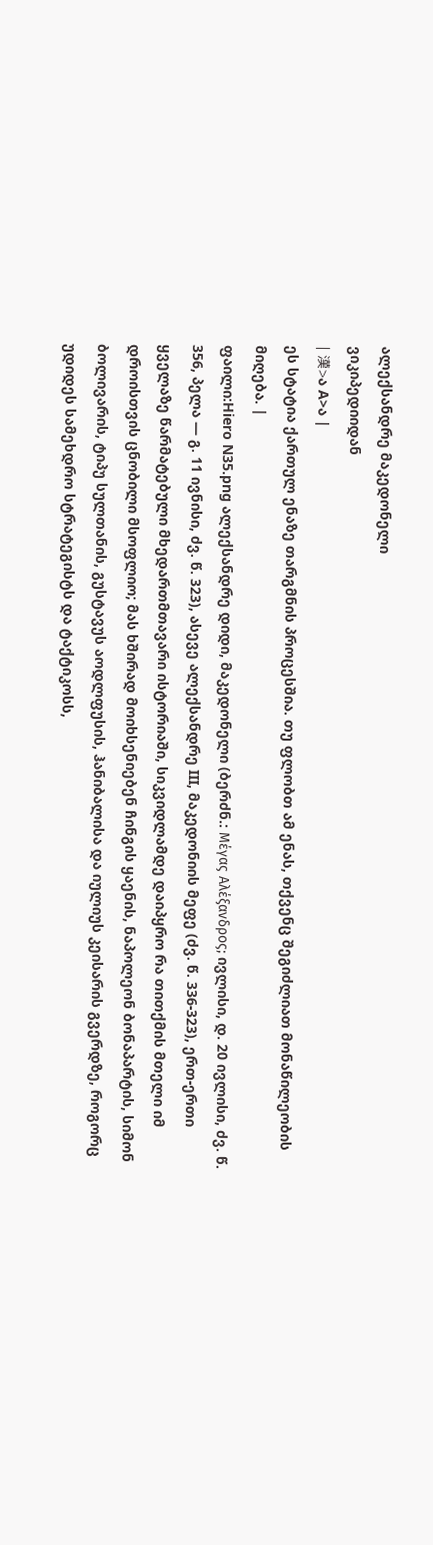ალექსანდრე მაკედონელი
ვიკიპედიიდან
| 漢>ა A>ა |
ეს სტატია ქართულ ენაზე თარგმნის პროცესშია. თუ ფლობთ ამ ენას, თქვენც შეგიძლიათ მონაწილეობის მიღება. |
ფაილი:Hiero N35.png ალექსანდრე დიდი, მაკედონელი (ბერძნ.: Μέγας Αλέξανδρος; ივლისი, დ. 20 ივლისი, ძვ. წ. 356, პელა — გ. 11 ივნისი, ძვ. წ. 323), ასევე ალექსანდრე III, მაკედონიის მეფე (ძვ. წ. 336-323), ერთ-ერთი ყველაზე წარმატებული მხედართმთავარი ისტორიაში, სიკვიდლამდე დაიპყრო რა თითქმის მთელი იმ დროისთვის ცნობილი მსოფლიო; მას ხშირად მოიხსენიებენ ჩინგის ყაენის, ნაპოლეონ ბონაპარტის, სიმონ ბოლივარის, ტიპუ სულთანის, გუსტავუს აოდლფუსის, ჰანიბალისა და იულიუს კეისარის გვერდზე, როგორც უდიდეს სამეხდრო სტრატეგისტს და ტაქტიკოსს,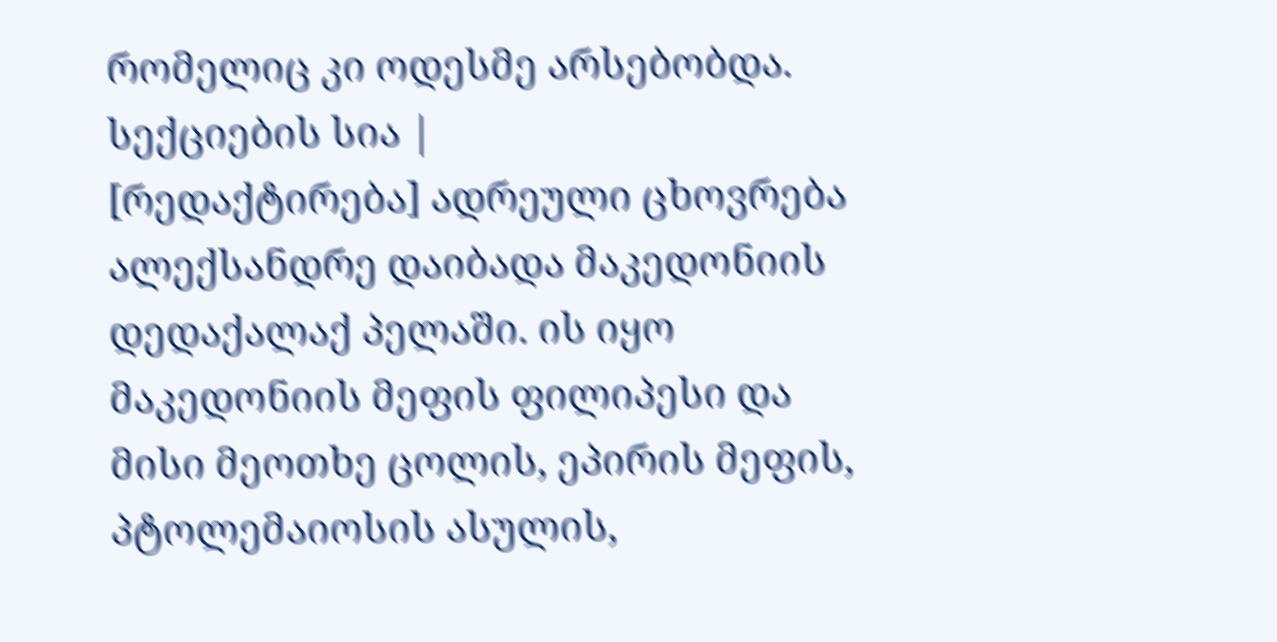რომელიც კი ოდესმე არსებობდა.
სექციების სია |
[რედაქტირება] ადრეული ცხოვრება
ალექსანდრე დაიბადა მაკედონიის დედაქალაქ პელაში. ის იყო მაკედონიის მეფის ფილიპესი და მისი მეოთხე ცოლის, ეპირის მეფის, პტოლემაიოსის ასულის,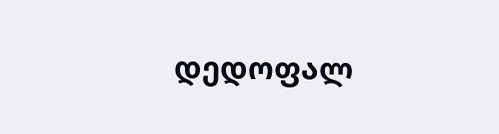დედოფალ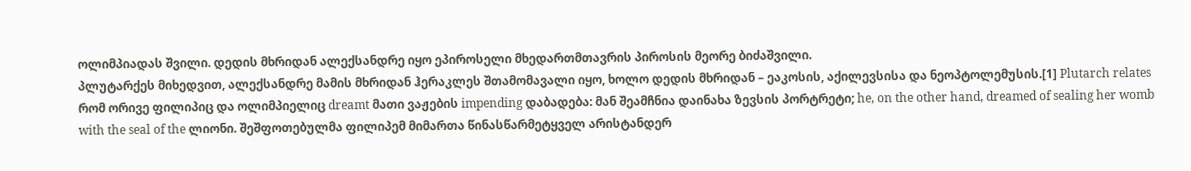ოლიმპიადას შვილი. დედის მხრიდან ალექსანდრე იყო ეპიროსელი მხედართმთავრის პიროსის მეორე ბიძაშვილი.
პლუტარქეს მიხედვით, ალექსანდრე მამის მხრიდან ჰერაკლეს შთამომავალი იყო, ხოლო დედის მხრიდან – ეაკოსის, აქილევსისა და ნეოპტოლემუსის.[1] Plutarch relates რომ ორივე ფილიპიც და ოლიმპიელიც dreamt მათი ვაჟების impending დაბადება: მან შეამჩნია დაინახა ზევსის პორტრეტი; he, on the other hand, dreamed of sealing her womb with the seal of the ლიონი. შეშფოთებულმა ფილიპემ მიმართა წინასწარმეტყველ არისტანდერ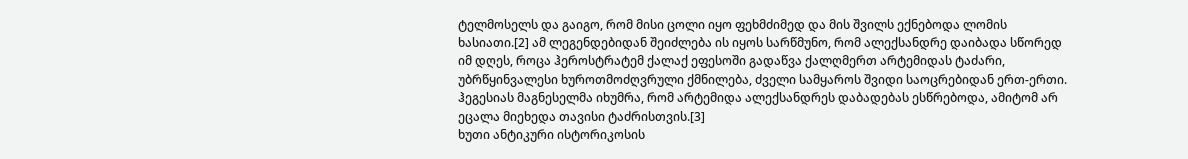ტელმოსელს და გაიგო, რომ მისი ცოლი იყო ფეხმძიმედ და მის შვილს ექნებოდა ლომის ხასიათი.[2] ამ ლეგენდებიდან შეიძლება ის იყოს სარწმუნო, რომ ალექსანდრე დაიბადა სწორედ იმ დღეს, როცა ჰეროსტრატემ ქალაქ ეფესოში გადაწვა ქალღმერთ არტემიდას ტაძარი, უბრწყინვალესი ხუროთმოძღვრული ქმნილება, ძველი სამყაროს შვიდი საოცრებიდან ერთ-ერთი. ჰეგესიას მაგნესელმა იხუმრა, რომ არტემიდა ალექსანდრეს დაბადებას ესწრებოდა, ამიტომ არ ეცალა მიეხედა თავისი ტაძრისთვის.[3]
ხუთი ანტიკური ისტორიკოსის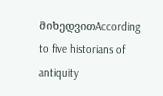მიხედვითAccording to five historians of antiquity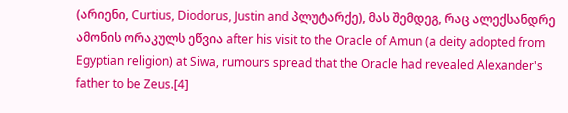(არიენი, Curtius, Diodorus, Justin and პლუტარქე), მას შემდეგ, რაც ალექსანდრე ამონის ორაკულს ეწვია after his visit to the Oracle of Amun (a deity adopted from Egyptian religion) at Siwa, rumours spread that the Oracle had revealed Alexander's father to be Zeus.[4]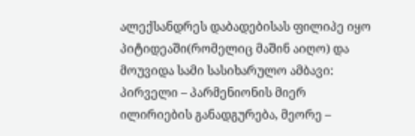ალექსანდრეს დაბადებისას ფილიპე იყო პიტიდეაში(რომელიც მაშინ აიღო) და მოუვიდა სამი სასიხარულო ამბავი: პირველი – პარმენიონის მიერ ილირიების განადგურება, მეორე –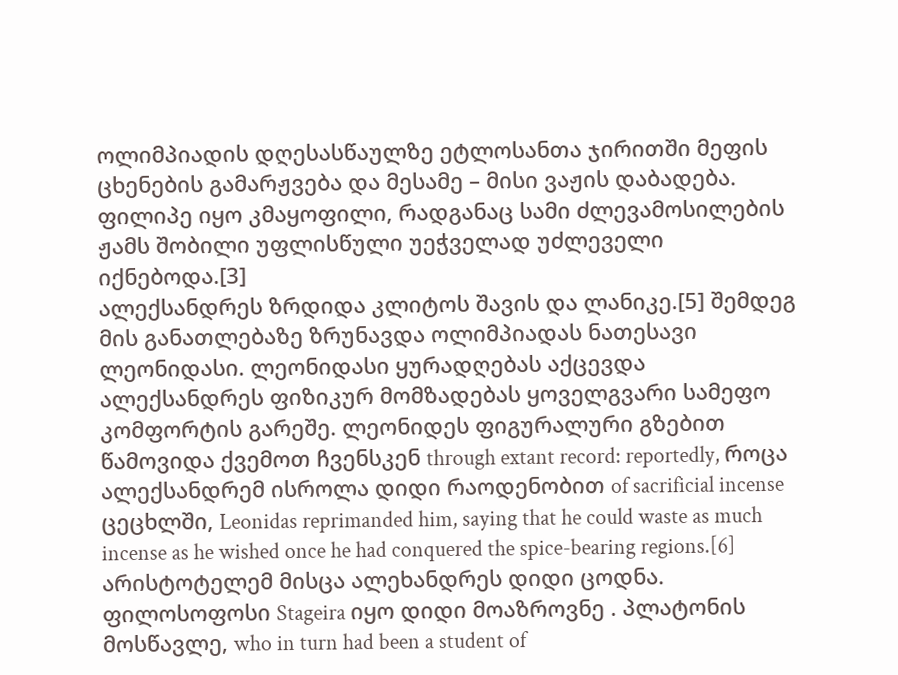ოლიმპიადის დღესასწაულზე ეტლოსანთა ჯირითში მეფის ცხენების გამარჟვება და მესამე – მისი ვაჟის დაბადება. ფილიპე იყო კმაყოფილი, რადგანაც სამი ძლევამოსილების ჟამს შობილი უფლისწული უეჭველად უძლეველი იქნებოდა.[3]
ალექსანდრეს ზრდიდა კლიტოს შავის და ლანიკე.[5] შემდეგ მის განათლებაზე ზრუნავდა ოლიმპიადას ნათესავი ლეონიდასი. ლეონიდასი ყურადღებას აქცევდა ალექსანდრეს ფიზიკურ მომზადებას ყოველგვარი სამეფო კომფორტის გარეშე. ლეონიდეს ფიგურალური გზებით წამოვიდა ქვემოთ ჩვენსკენ through extant record: reportedly, როცა ალექსანდრემ ისროლა დიდი რაოდენობით of sacrificial incense ცეცხლში, Leonidas reprimanded him, saying that he could waste as much incense as he wished once he had conquered the spice-bearing regions.[6] არისტოტელემ მისცა ალეხანდრეს დიდი ცოდნა. ფილოსოფოსი Stageira იყო დიდი მოაზროვნე . პლატონის მოსწავლე, who in turn had been a student of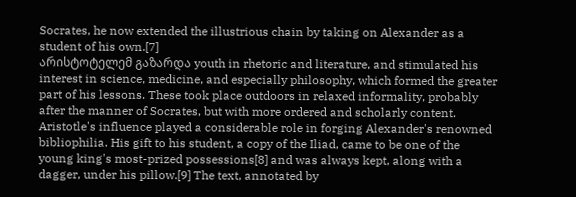Socrates, he now extended the illustrious chain by taking on Alexander as a student of his own.[7]
არისტოტელემ გაზარდა youth in rhetoric and literature, and stimulated his interest in science, medicine, and especially philosophy, which formed the greater part of his lessons. These took place outdoors in relaxed informality, probably after the manner of Socrates, but with more ordered and scholarly content. Aristotle's influence played a considerable role in forging Alexander's renowned bibliophilia. His gift to his student, a copy of the Iliad, came to be one of the young king's most-prized possessions[8] and was always kept, along with a dagger, under his pillow.[9] The text, annotated by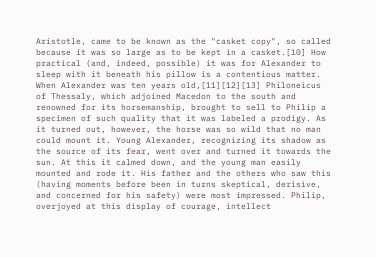Aristotle, came to be known as the "casket copy", so called because it was so large as to be kept in a casket.[10] How practical (and, indeed, possible) it was for Alexander to sleep with it beneath his pillow is a contentious matter.
When Alexander was ten years old,[11][12][13] Philoneicus of Thessaly, which adjoined Macedon to the south and renowned for its horsemanship, brought to sell to Philip a specimen of such quality that it was labeled a prodigy. As it turned out, however, the horse was so wild that no man could mount it. Young Alexander, recognizing its shadow as the source of its fear, went over and turned it towards the sun. At this it calmed down, and the young man easily mounted and rode it. His father and the others who saw this (having moments before been in turns skeptical, derisive, and concerned for his safety) were most impressed. Philip, overjoyed at this display of courage, intellect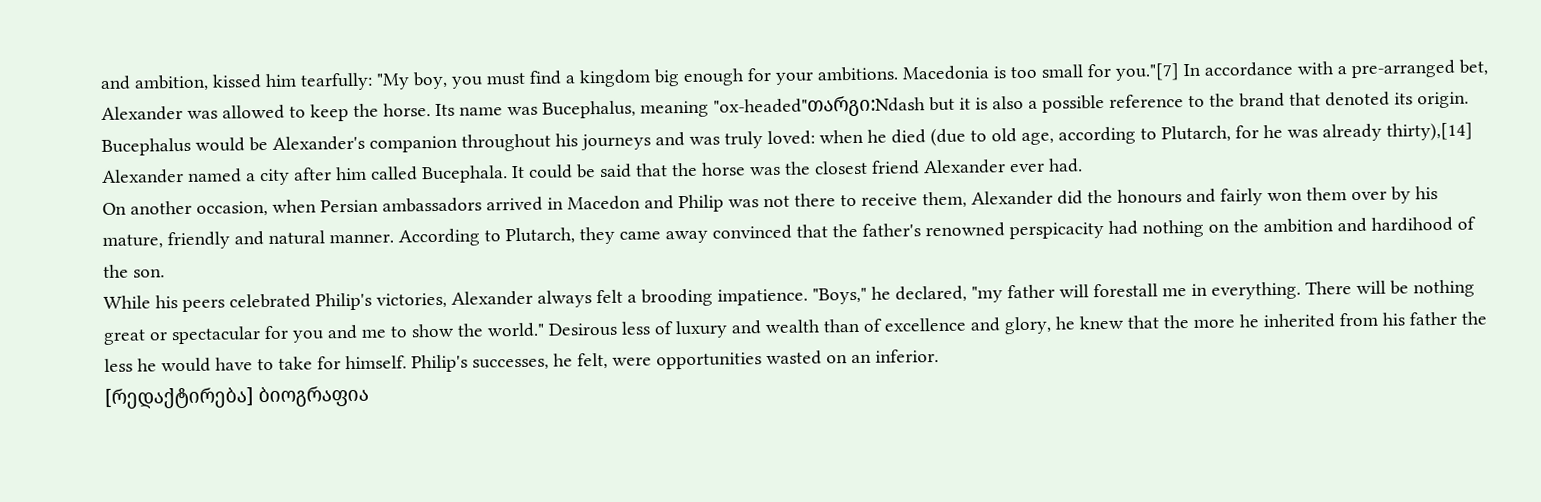and ambition, kissed him tearfully: "My boy, you must find a kingdom big enough for your ambitions. Macedonia is too small for you."[7] In accordance with a pre-arranged bet, Alexander was allowed to keep the horse. Its name was Bucephalus, meaning "ox-headed"თარგი:Ndash but it is also a possible reference to the brand that denoted its origin. Bucephalus would be Alexander's companion throughout his journeys and was truly loved: when he died (due to old age, according to Plutarch, for he was already thirty),[14] Alexander named a city after him called Bucephala. It could be said that the horse was the closest friend Alexander ever had.
On another occasion, when Persian ambassadors arrived in Macedon and Philip was not there to receive them, Alexander did the honours and fairly won them over by his mature, friendly and natural manner. According to Plutarch, they came away convinced that the father's renowned perspicacity had nothing on the ambition and hardihood of the son.
While his peers celebrated Philip's victories, Alexander always felt a brooding impatience. "Boys," he declared, "my father will forestall me in everything. There will be nothing great or spectacular for you and me to show the world." Desirous less of luxury and wealth than of excellence and glory, he knew that the more he inherited from his father the less he would have to take for himself. Philip's successes, he felt, were opportunities wasted on an inferior.
[რედაქტირება] ბიოგრაფია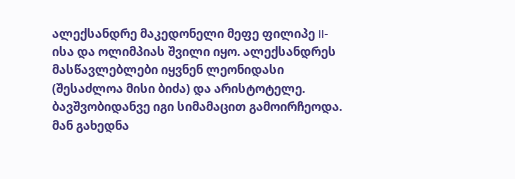ალექსანდრე მაკედონელი მეფე ფილიპე II-ისა და ოლიმპიას შვილი იყო. ალექსანდრეს მასწავლებლები იყვნენ ლეონიდასი (შესაძლოა მისი ბიძა) და არისტოტელე. ბავშვობიდანვე იგი სიმამაცით გამოირჩეოდა. მან გახედნა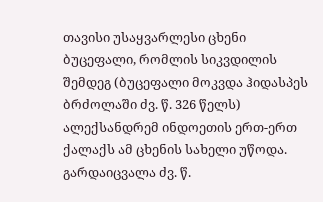თავისი უსაყვარლესი ცხენი ბუცეფალი, რომლის სიკვდილის შემდეგ (ბუცეფალი მოკვდა ჰიდასპეს ბრძოლაში ძვ. წ. 326 წელს) ალექსანდრემ ინდოეთის ერთ-ერთ ქალაქს ამ ცხენის სახელი უწოდა. გარდაიცვალა ძვ. წ.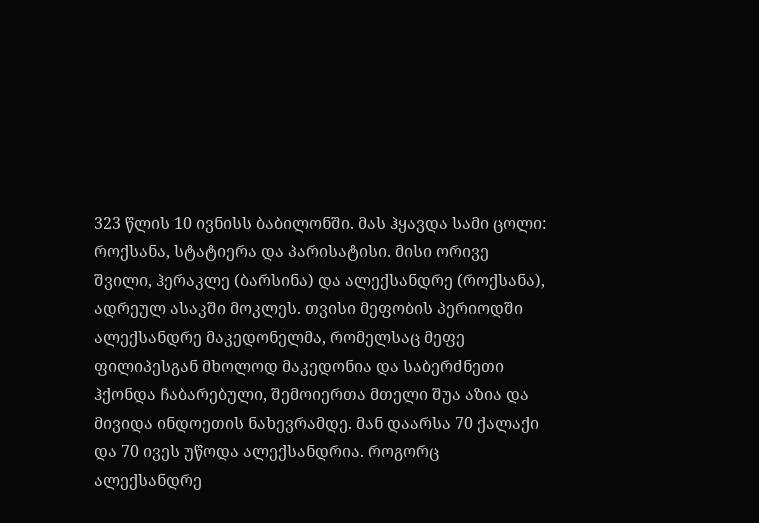323 წლის 10 ივნისს ბაბილონში. მას ჰყავდა სამი ცოლი: როქსანა, სტატიერა და პარისატისი. მისი ორივე შვილი, ჰერაკლე (ბარსინა) და ალექსანდრე (როქსანა), ადრეულ ასაკში მოკლეს. თვისი მეფობის პერიოდში ალექსანდრე მაკედონელმა, რომელსაც მეფე ფილიპესგან მხოლოდ მაკედონია და საბერძნეთი ჰქონდა ჩაბარებული, შემოიერთა მთელი შუა აზია და მივიდა ინდოეთის ნახევრამდე. მან დაარსა 70 ქალაქი და 70 ივეს უწოდა ალექსანდრია. როგორც ალექსანდრე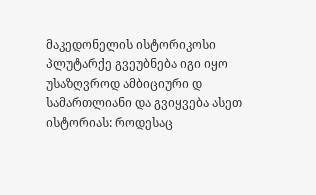მაკედონელის ისტორიკოსი პლუტარქე გვეუბნება იგი იყო უსაზღვროდ ამბიციური დ სამართლიანი და გვიყვება ასეთ ისტორიას: როდესაც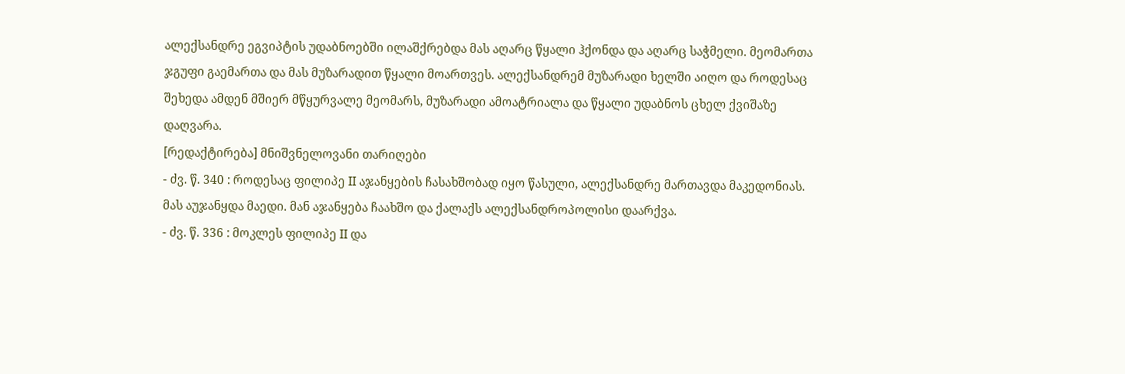ალექსანდრე ეგვიპტის უდაბნოებში ილაშქრებდა მას აღარც წყალი ჰქონდა და აღარც საჭმელი. მეომართა ჯგუფი გაემართა და მას მუზარადით წყალი მოართვეს. ალექსანდრემ მუზარადი ხელში აიღო და როდესაც შეხედა ამდენ მშიერ მწყურვალე მეომარს, მუზარადი ამოატრიალა და წყალი უდაბნოს ცხელ ქვიშაზე დაღვარა.
[რედაქტირება] მნიშვნელოვანი თარიღები
- ძვ. წ. 340 : როდესაც ფილიპე II აჯანყების ჩასახშობად იყო წასული, ალექსანდრე მართავდა მაკედონიას. მას აუჯანყდა მაედი. მან აჯანყება ჩაახშო და ქალაქს ალექსანდროპოლისი დაარქვა.
- ძვ. წ. 336 : მოკლეს ფილიპე II და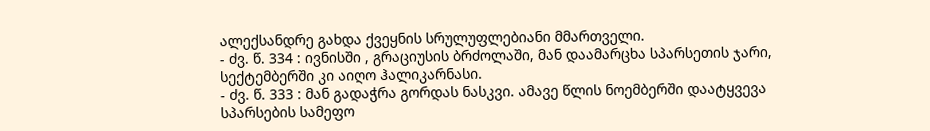ალექსანდრე გახდა ქვეყნის სრულუფლებიანი მმართველი.
- ძვ. წ. 334 : ივნისში , გრაციუსის ბრძოლაში, მან დაამარცხა სპარსეთის ჯარი, სექტემბერში კი აიღო ჰალიკარნასი.
- ძვ. წ. 333 : მან გადაჭრა გორდას ნასკვი. ამავე წლის ნოემბერში დაატყვევა სპარსების სამეფო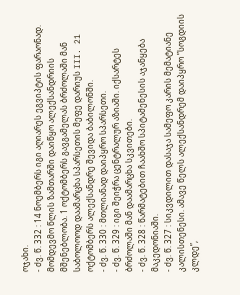ოჯახი.
- ძვ. წ. 332 : 14 ნოემბერს იგი აღიარეს ეგვიპტის ფარაონად. მომდევმო წლის ზამთარში დაიწყო ალექსანდრიის მშენებლობა. 1 ოქტომბერს გავგამელას ბრძოლაში მან საბოლოოდ დაამარცხა სპარსეთის მეფე დარიუს III. 21 ოქტომბერს ალექსანდრე შევიდა ბაბილონში.
- ძვ. წ. 330 : მთლიანად დაიპყრო სპარსეთი.
- ძვ. წ. 329 : იგი შეიჭრა ცენტრალურ აზიაში. იქსარტეს ბრძოლაში მან დაამარცხა სკვითები.
- ძვ. წ. 328 : წარმატებით ჩაახშო სპიტამენესის აჯანყება მაკედონიაში.
- ძვ. წ. 327 : სიკვდილით დასაჯა სამეფო კარის მემატიანე კალისთენესი. ამავე წელს ალექსანდრემ დაიპყრო ”სოგდიის კლდე”,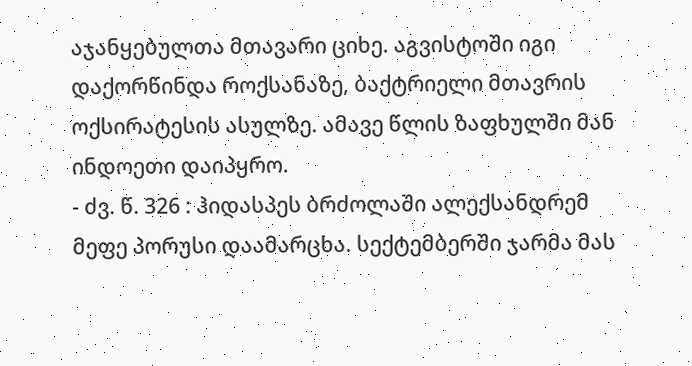აჯანყებულთა მთავარი ციხე. აგვისტოში იგი დაქორწინდა როქსანაზე, ბაქტრიელი მთავრის ოქსირატესის ასულზე. ამავე წლის ზაფხულში მან ინდოეთი დაიპყრო.
- ძვ. წ. 326 : ჰიდასპეს ბრძოლაში ალექსანდრემ მეფე პორუსი დაამარცხა. სექტემბერში ჯარმა მას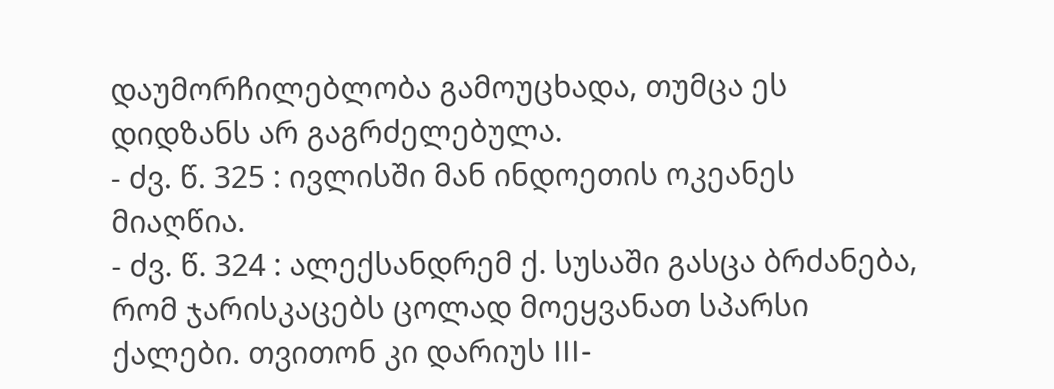დაუმორჩილებლობა გამოუცხადა, თუმცა ეს დიდზანს არ გაგრძელებულა.
- ძვ. წ. 325 : ივლისში მან ინდოეთის ოკეანეს მიაღწია.
- ძვ. წ. 324 : ალექსანდრემ ქ. სუსაში გასცა ბრძანება, რომ ჯარისკაცებს ცოლად მოეყვანათ სპარსი ქალები. თვითონ კი დარიუს III-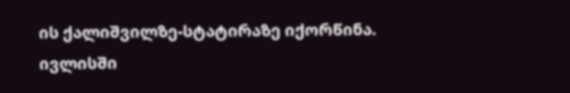ის ქალიშვილზე-სტატირაზე იქორწინა. ივლისში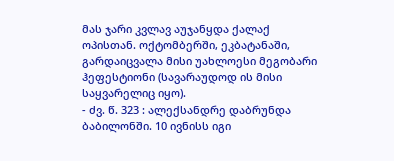მას ჯარი კვლავ აუჯანყდა ქალაქ ოპისთან. ოქტომბერში, ეკბატანაში, გარდაიცვალა მისი უახლოესი მეგობარი ჰეფესტიონი (სავარაუდოდ ის მისი საყვარელიც იყო).
- ძვ. წ. 323 : ალექსანდრე დაბრუნდა ბაბილონში. 10 ივნისს იგი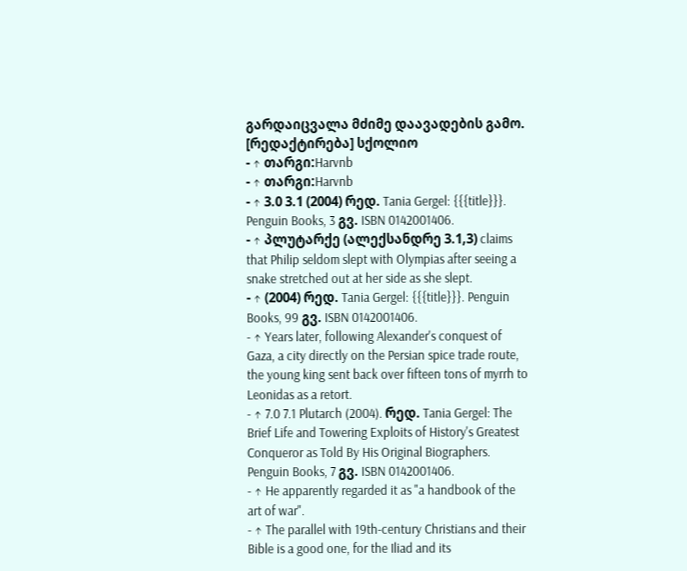გარდაიცვალა მძიმე დაავადების გამო.
[რედაქტირება] სქოლიო
- ↑ თარგი:Harvnb
- ↑ თარგი:Harvnb
- ↑ 3.0 3.1 (2004) რედ. Tania Gergel: {{{title}}}. Penguin Books, 3 გვ. ISBN 0142001406.
- ↑ პლუტარქე (ალექსანდრე 3.1,3) claims that Philip seldom slept with Olympias after seeing a snake stretched out at her side as she slept.
- ↑ (2004) რედ. Tania Gergel: {{{title}}}. Penguin Books, 99 გვ. ISBN 0142001406.
- ↑ Years later, following Alexander's conquest of Gaza, a city directly on the Persian spice trade route, the young king sent back over fifteen tons of myrrh to Leonidas as a retort.
- ↑ 7.0 7.1 Plutarch (2004). რედ. Tania Gergel: The Brief Life and Towering Exploits of History's Greatest Conqueror as Told By His Original Biographers. Penguin Books, 7 გვ. ISBN 0142001406.
- ↑ He apparently regarded it as "a handbook of the art of war".
- ↑ The parallel with 19th-century Christians and their Bible is a good one, for the Iliad and its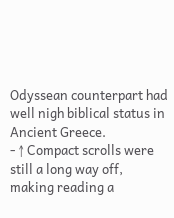Odyssean counterpart had well nigh biblical status in Ancient Greece.
- ↑ Compact scrolls were still a long way off, making reading a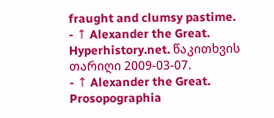fraught and clumsy pastime.
- ↑ Alexander the Great. Hyperhistory.net. წაკითხვის თარიღი 2009-03-07.
- ↑ Alexander the Great. Prosopographia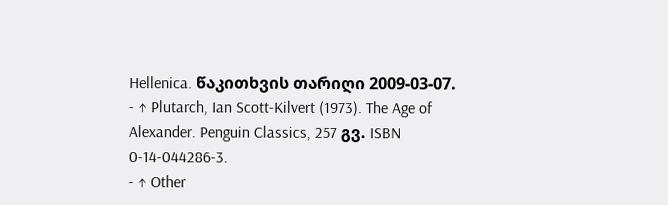Hellenica. წაკითხვის თარიღი 2009-03-07.
- ↑ Plutarch, Ian Scott-Kilvert (1973). The Age of Alexander. Penguin Classics, 257 გვ. ISBN 0-14-044286-3.
- ↑ Other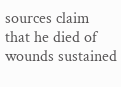sources claim that he died of wounds sustained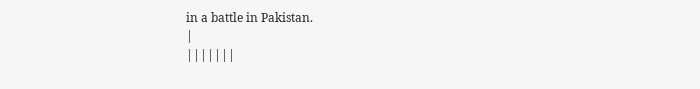in a battle in Pakistan.
|
|||||||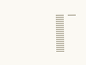|
|||||||||||||||||||